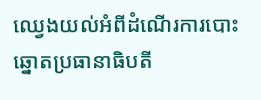ឈ្វេងយល់អំពីដំណើរការបោះឆ្នោតប្រធានាធិបតី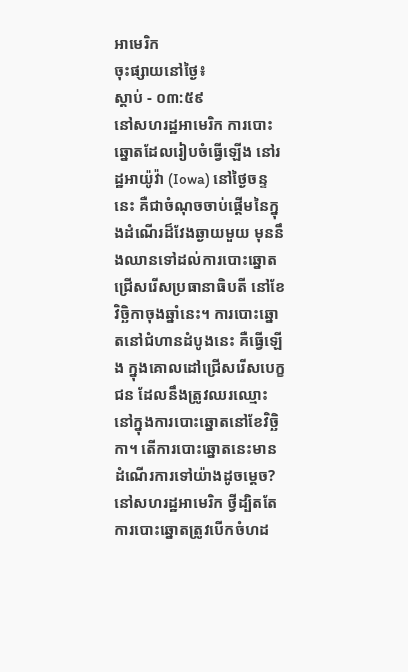អាមេរិក
ចុះផ្សាយនៅថ្ងៃ៖
ស្តាប់ - ០៣:៥៩
នៅសហរដ្ឋអាមេរិក ការបោះឆ្នោតដែលរៀបចំធ្វើឡើង នៅរដ្ឋអាយ៉ូវ៉ា (Iowa) នៅថ្ងៃចន្ទនេះ គឺជាចំណុចចាប់ផ្តើមនៃក្នុងដំណើរដ៏វែងឆ្ងាយមួយ មុននឹងឈានទៅដល់ការបោះឆ្នោតជ្រើសរើសប្រធានាធិបតី នៅខែវិច្ឆិកាចុងឆ្នាំនេះ។ ការបោះឆ្នោតនៅជំហានដំបូងនេះ គឺធ្វើឡើង ក្នុងគោលដៅជ្រើសរើសបេក្ខជន ដែលនឹងត្រូវឈរឈ្មោះ នៅក្នុងការបោះឆ្នោតនៅខែវិច្ឆិកា។ តើការបោះឆ្នោតនេះមានដំណើរការទៅយ៉ាងដូចម្តេច?
នៅសហរដ្ឋអាមេរិក ថ្វីដ្បិតតែការបោះឆ្នោតត្រូវបើកចំហដ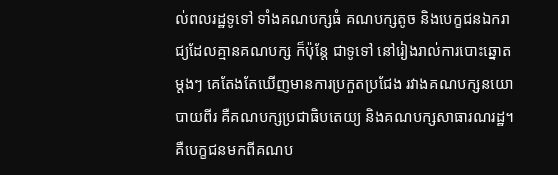ល់ពលរដ្ឋទូទៅ ទាំងគណបក្សធំ គណបក្សតូច និងបេក្ខជនឯករាជ្យដែលគ្មានគណបក្ស ក៏ប៉ុន្តែ ជាទូទៅ នៅរៀងរាល់ការបោះឆ្នោតម្តងៗ គេតែងតែឃើញមានការប្រកួតប្រជែង រវាងគណបក្សនយោបាយពីរ គឺគណបក្សប្រជាធិបតេយ្យ និងគណបក្សសាធារណរដ្ឋ។ គឺបេក្ខជនមកពីគណប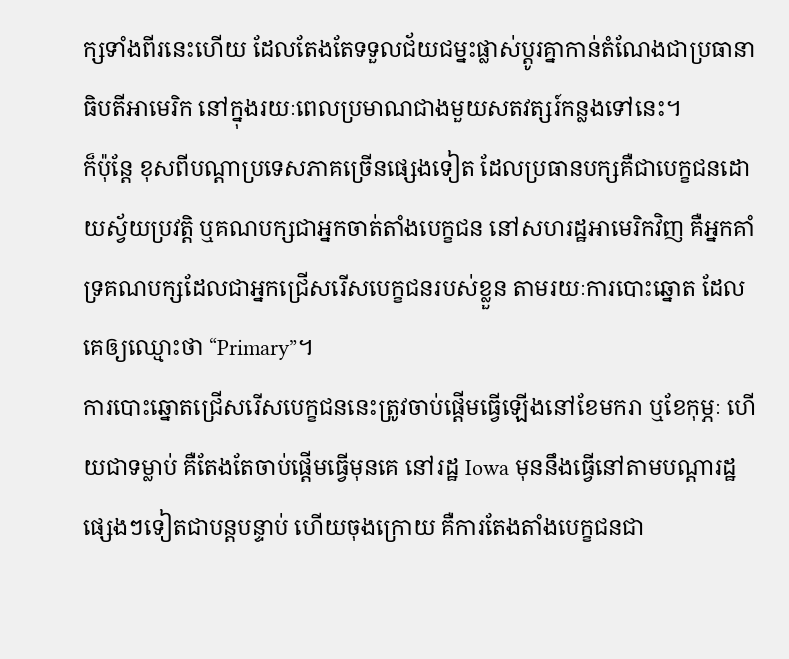ក្សទាំងពីរនេះហើយ ដែលតែងតែទទួលជ័យជម្នះផ្លាស់ប្តូរគ្នាកាន់តំណែងជាប្រធានាធិបតីអាមេរិក នៅក្នុងរយៈពេលប្រមាណជាងមួយសតវត្សរ៍កន្លងទៅនេះ។
ក៏ប៉ុន្តែ ខុសពីបណ្តាប្រទេសភាគច្រើនផ្សេងទៀត ដែលប្រធានបក្សគឺជាបេក្ខជនដោយស្វ័យប្រវត្តិ ឬគណបក្សជាអ្នកចាត់តាំងបេក្ខជន នៅសហរដ្ឋអាមេរិកវិញ គឺអ្នកគាំទ្រគណបក្សដែលជាអ្នកជ្រើសរើសបេក្ខជនរបស់ខ្លួន តាមរយៈការបោះឆ្នោត ដែលគេឲ្យឈ្មោះថា “Primary”។
ការបោះឆ្នោតជ្រើសរើសបេក្ខជននេះត្រូវចាប់ផ្តើមធ្វើឡើងនៅខែមករា ឬខែកុម្ភៈ ហើយជាទម្លាប់ គឺតែងតែចាប់ផ្តើមធ្វើមុនគេ នៅរដ្ឋ Iowa មុននឹងធ្វើនៅតាមបណ្តារដ្ឋផ្សេងៗទៀតជាបន្តបន្ទាប់ ហើយចុងក្រោយ គឺការតែងតាំងបេក្ខជនជា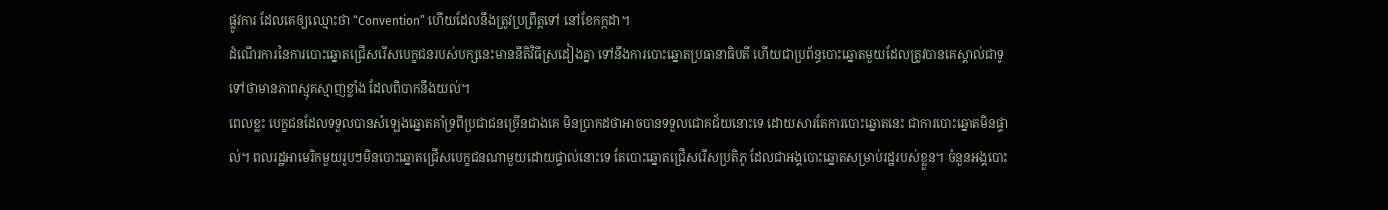ផ្លូវការ ដែលគេឲ្យឈ្មោះថា “Convention” ហើយដែលនឹងត្រូវប្រព្រឹត្តទៅ នៅខែកក្កដា។
ដំណើរការនៃការបោះឆ្នោតជ្រើសរើសបេក្ខជនរបស់បក្សនេះមាននីតិវិធីស្រដៀងគ្នា ទៅនឹងការបោះឆ្នោតប្រធានាធិបតី ហើយជាប្រព័ន្ធបោះឆ្នោតមួយដែលត្រូវបានគេស្គាល់ជាទូទៅថាមានភាពស្មុគស្មាញខ្លាំង ដែលពិបាកនឹងយល់។
ពេលខ្លះ បេក្ខជនដែលទទួលបានសំឡេងឆ្នោតគាំទ្រពីប្រជាជនច្រើនជាងគេ មិនប្រាកដថាអាចបានទទួលជោគជ័យនោះទេ ដោយសារតែការបោះឆ្នោតនេះ ជាការបោះឆ្នោតមិនផ្ទាល់។ ពលរដ្ឋអាមេរិកមួយរូបៗមិនបោះឆ្នោតជ្រើសបេក្ខជនណាមួយដោយផ្ទាល់នោះទេ តែបោះឆ្នោតជ្រើសរើសប្រតិភូ ដែលជាអង្គបោះឆ្នោតសម្រាប់រដ្ឋរបស់ខ្លួន។ ចំនួនអង្គបោះ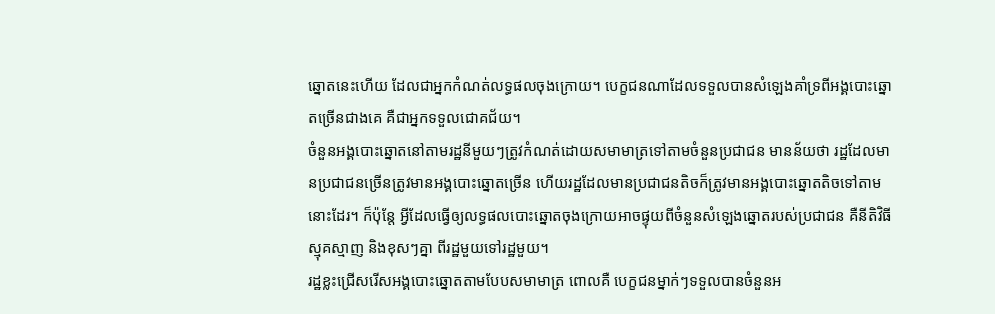ឆ្នោតនេះហើយ ដែលជាអ្នកកំណត់លទ្ធផលចុងក្រោយ។ បេក្ខជនណាដែលទទួលបានសំឡេងគាំទ្រពីអង្គបោះឆ្នោតច្រើនជាងគេ គឺជាអ្នកទទួលជោគជ័យ។
ចំនួនអង្គបោះឆ្នោតនៅតាមរដ្ឋនីមួយៗត្រូវកំណត់ដោយសមាមាត្រទៅតាមចំនួនប្រជាជន មានន័យថា រដ្ឋដែលមានប្រជាជនច្រើនត្រូវមានអង្គបោះឆ្នោតច្រើន ហើយរដ្ឋដែលមានប្រជាជនតិចក៏ត្រូវមានអង្គបោះឆ្នោតតិចទៅតាមនោះដែរ។ ក៏ប៉ុន្តែ អ្វីដែលធ្វើឲ្យលទ្ធផលបោះឆ្នោតចុងក្រោយអាចផ្ទុយពីចំនួនសំឡេងឆ្នោតរបស់ប្រជាជន គឺនីតិវិធីស្មុគស្មាញ និងខុសៗគ្នា ពីរដ្ឋមួយទៅរដ្ឋមួយ។
រដ្ឋខ្លះជ្រើសរើសអង្គបោះឆ្នោតតាមបែបសមាមាត្រ ពោលគឺ បេក្ខជនម្នាក់ៗទទួលបានចំនួនអ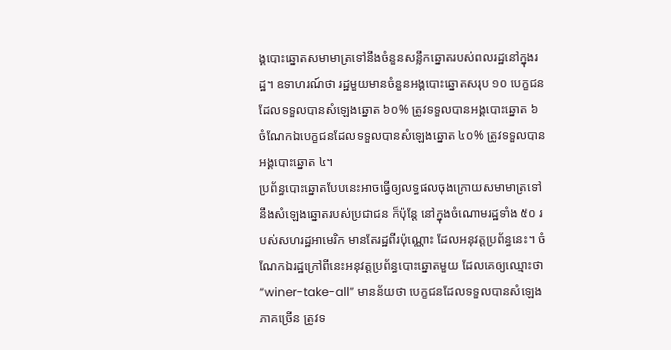ង្គបោះឆ្នោតសមាមាត្រទៅនឹងចំនួនសន្លឹកឆ្នោតរបស់ពលរដ្ឋនៅក្នុងរដ្ឋ។ ឧទាហរណ៍ថា រដ្ឋមួយមានចំនួនអង្គបោះឆ្នោតសរុប ១០ បេក្ខជនដែលទទួលបានសំឡេងឆ្នោត ៦០% ត្រូវទទួលបានអង្គបោះឆ្នោត ៦ ចំណែកឯបេក្ខជនដែលទទួលបានសំឡេងឆ្នោត ៤០% ត្រូវទទួលបានអង្គបោះឆ្នោត ៤។
ប្រព័ន្ធបោះឆ្នោតបែបនេះអាចធ្វើឲ្យលទ្ធផលចុងក្រោយសមាមាត្រទៅនឹងសំឡេងឆ្នោតរបស់ប្រជាជន ក៏ប៉ុន្តែ នៅក្នុងចំណោមរដ្ឋទាំង ៥០ របស់សហរដ្ឋអាមេរិក មានតែរដ្ឋពីរប៉ុណ្ណោះ ដែលអនុវត្តប្រព័ន្ធនេះ។ ចំណែកឯរដ្ឋក្រៅពីនេះអនុវត្តប្រព័ន្ធបោះឆ្នោតមួយ ដែលគេឲ្យឈ្មោះថា “winer-take-all” មានន័យថា បេក្ខជនដែលទទួលបានសំឡេងភាគច្រើន ត្រូវទ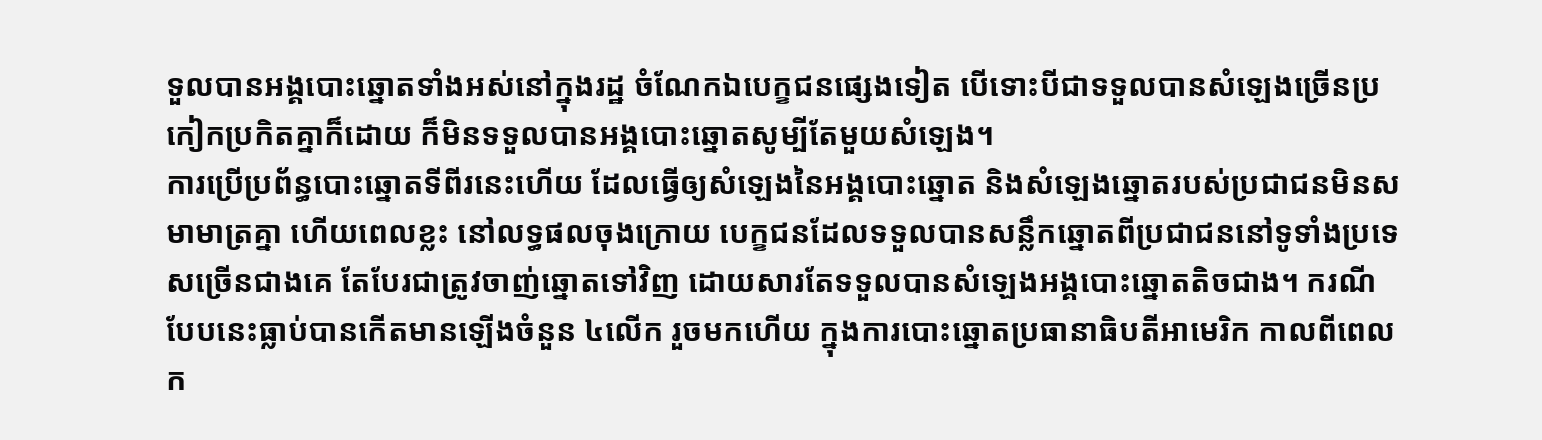ទួលបានអង្គបោះឆ្នោតទាំងអស់នៅក្នុងរដ្ឋ ចំណែកឯបេក្ខជនផ្សេងទៀត បើទោះបីជាទទួលបានសំឡេងច្រើនប្រកៀកប្រកិតគ្នាក៏ដោយ ក៏មិនទទួលបានអង្គបោះឆ្នោតសូម្បីតែមួយសំឡេង។
ការប្រើប្រព័ន្ធបោះឆ្នោតទីពីរនេះហើយ ដែលធ្វើឲ្យសំឡេងនៃអង្គបោះឆ្នោត និងសំឡេងឆ្នោតរបស់ប្រជាជនមិនសមាមាត្រគ្នា ហើយពេលខ្លះ នៅលទ្ធផលចុងក្រោយ បេក្ខជនដែលទទួលបានសន្លឹកឆ្នោតពីប្រជាជននៅទូទាំងប្រទេសច្រើនជាងគេ តែបែរជាត្រូវចាញ់ឆ្នោតទៅវិញ ដោយសារតែទទួលបានសំឡេងអង្គបោះឆ្នោតតិចជាង។ ករណីបែបនេះធ្លាប់បានកើតមានឡើងចំនួន ៤លើក រួចមកហើយ ក្នុងការបោះឆ្នោតប្រធានាធិបតីអាមេរិក កាលពីពេលក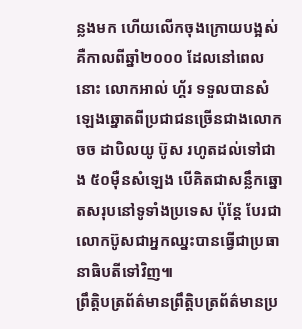ន្លងមក ហើយលើកចុងក្រោយបង្អស់ គឺកាលពីឆ្នាំ២០០០ ដែលនៅពេលនោះ លោកអាល់ ហ្គ័រ ទទួលបានសំឡេងឆ្នោតពីប្រជាជនច្រើនជាងលោកចច ដាបិលយូ ប៊ូស រហូតដល់ទៅជាង ៥០ម៉ឺនសំឡេង បើគិតជាសន្លឹកឆ្នោតសរុបនៅទូទាំងប្រទេស ប៉ុន្តែ បែរជាលោកប៊ូសជាអ្នកឈ្នះបានធ្វើជាប្រធានាធិបតីទៅវិញ៕
ព្រឹត្តិបត្រព័ត៌មានព្រឹត្តិបត្រព័ត៌មានប្រ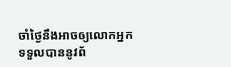ចាំថ្ងៃនឹងអាចឲ្យលោកអ្នកទទួលបាននូវព័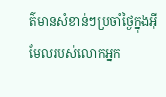ត៌មានសំខាន់ៗប្រចាំថ្ងៃក្នុងអ៊ីមែលរបស់លោកអ្នក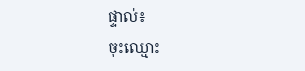ផ្ទាល់៖
ចុះឈ្មោះ